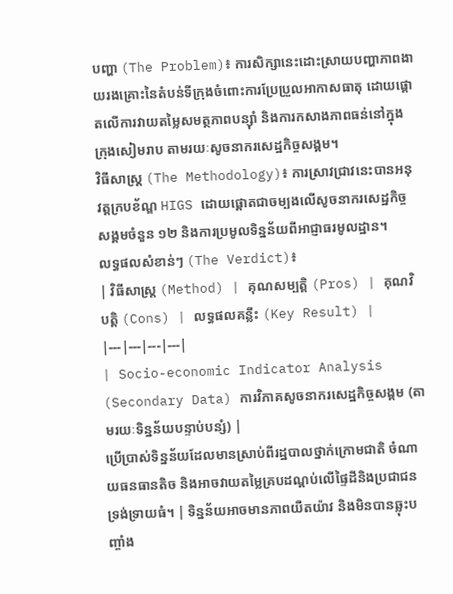បញ្ហា (The Problem)៖ ការសិក្សានេះដោះស្រាយបញ្ហាភាពងាយរងគ្រោះនៃតំបន់ទីក្រុងចំពោះការប្រែប្រួលអាកាសធាតុ ដោយផ្តោតលើការវាយតម្លៃសមត្ថភាពបន្ស៊ាំ និងការកសាងភាពធន់នៅក្នុងក្រុងសៀមរាប តាមរយៈសូចនាករសេដ្ឋកិច្ចសង្គម។
វិធីសាស្ត្រ (The Methodology)៖ ការស្រាវជ្រាវនេះបានអនុវត្តក្របខ័ណ្ឌ HIGS ដោយផ្តោតជាចម្បងលើសូចនាករសេដ្ឋកិច្ចសង្គមចំនួន ១២ និងការប្រមូលទិន្នន័យពីអាជ្ញាធរមូលដ្ឋាន។
លទ្ធផលសំខាន់ៗ (The Verdict)៖
| វិធីសាស្ត្រ (Method) | គុណសម្បត្តិ (Pros) | គុណវិបត្តិ (Cons) | លទ្ធផលគន្លឹះ (Key Result) |
|---|---|---|---|
| Socio-economic Indicator Analysis (Secondary Data) ការវិភាគសូចនាករសេដ្ឋកិច្ចសង្គម (តាមរយៈទិន្នន័យបន្ទាប់បន្សំ) |
ប្រើប្រាស់ទិន្នន័យដែលមានស្រាប់ពីរដ្ឋបាលថ្នាក់ក្រោមជាតិ ចំណាយធនធានតិច និងអាចវាយតម្លៃគ្របដណ្តប់លើផ្ទៃដីនិងប្រជាជនទ្រង់ទ្រាយធំ។ | ទិន្នន័យអាចមានភាពយឺតយ៉ាវ និងមិនបានឆ្លុះបញ្ចាំង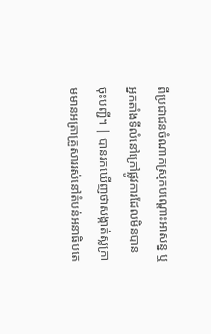ពីប្រជាជនចំណាកស្រុកបណ្តោះអាសន្ន ឬអ្នកតាំងទីលំនៅក្រៅផ្លូវការដែលមិនបានចុះបញ្ជី។ | បានរកឃើញថាសង្កាត់ស្លក្រាមមានអត្រាគ្រួសាររស់នៅតំបន់អនាធិបតេ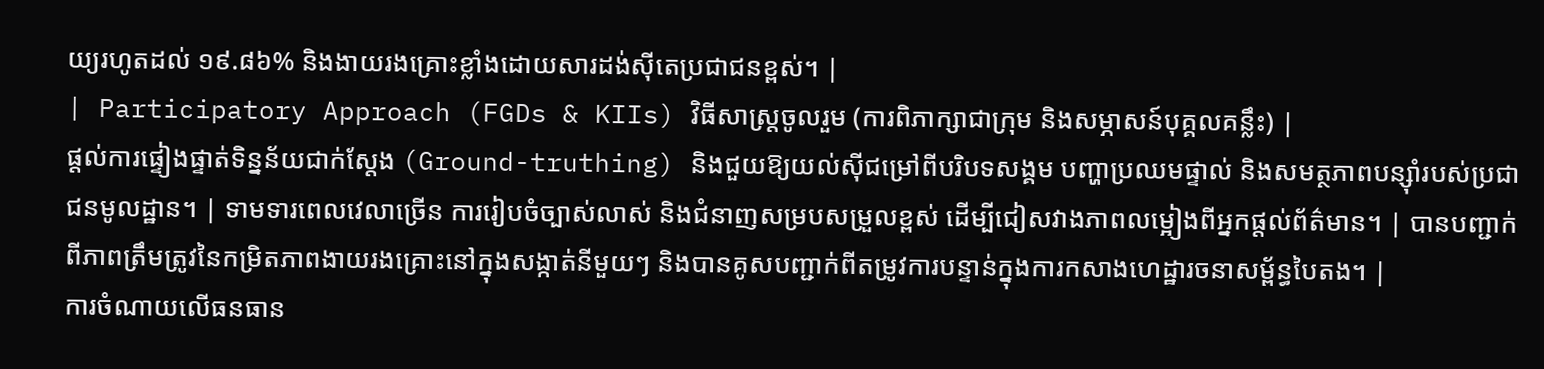យ្យរហូតដល់ ១៩.៨៦% និងងាយរងគ្រោះខ្លាំងដោយសារដង់ស៊ីតេប្រជាជនខ្ពស់។ |
| Participatory Approach (FGDs & KIIs) វិធីសាស្ត្រចូលរួម (ការពិភាក្សាជាក្រុម និងសម្ភាសន៍បុគ្គលគន្លឹះ) |
ផ្តល់ការផ្ទៀងផ្ទាត់ទិន្នន័យជាក់ស្តែង (Ground-truthing) និងជួយឱ្យយល់ស៊ីជម្រៅពីបរិបទសង្គម បញ្ហាប្រឈមផ្ទាល់ និងសមត្ថភាពបន្ស៊ាំរបស់ប្រជាជនមូលដ្ឋាន។ | ទាមទារពេលវេលាច្រើន ការរៀបចំច្បាស់លាស់ និងជំនាញសម្របសម្រួលខ្ពស់ ដើម្បីជៀសវាងភាពលម្អៀងពីអ្នកផ្តល់ព័ត៌មាន។ | បានបញ្ជាក់ពីភាពត្រឹមត្រូវនៃកម្រិតភាពងាយរងគ្រោះនៅក្នុងសង្កាត់នីមួយៗ និងបានគូសបញ្ជាក់ពីតម្រូវការបន្ទាន់ក្នុងការកសាងហេដ្ឋារចនាសម្ព័ន្ធបៃតង។ |
ការចំណាយលើធនធាន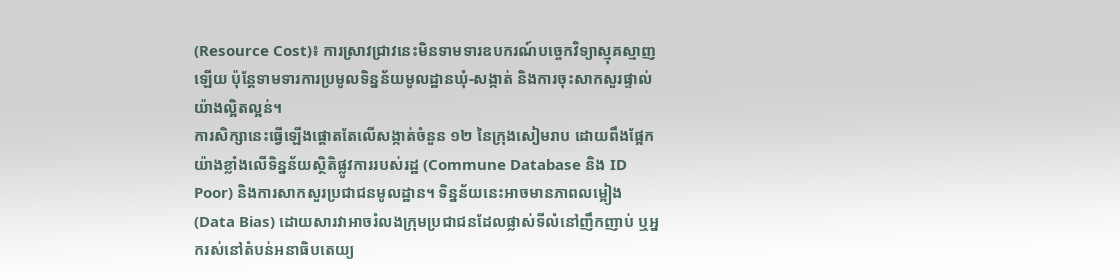(Resource Cost)៖ ការស្រាវជ្រាវនេះមិនទាមទារឧបករណ៍បច្ចេកវិទ្យាស្មុគស្មាញឡើយ ប៉ុន្តែទាមទារការប្រមូលទិន្នន័យមូលដ្ឋានឃុំ-សង្កាត់ និងការចុះសាកសួរផ្ទាល់យ៉ាងល្អិតល្អន់។
ការសិក្សានេះធ្វើឡើងផ្តោតតែលើសង្កាត់ចំនួន ១២ នៃក្រុងសៀមរាប ដោយពឹងផ្អែកយ៉ាងខ្លាំងលើទិន្នន័យស្ថិតិផ្លូវការរបស់រដ្ឋ (Commune Database និង ID Poor) និងការសាកសួរប្រជាជនមូលដ្ឋាន។ ទិន្នន័យនេះអាចមានភាពលម្អៀង (Data Bias) ដោយសារវាអាចរំលងក្រុមប្រជាជនដែលផ្លាស់ទីលំនៅញឹកញាប់ ឬអ្នករស់នៅតំបន់អនាធិបតេយ្យ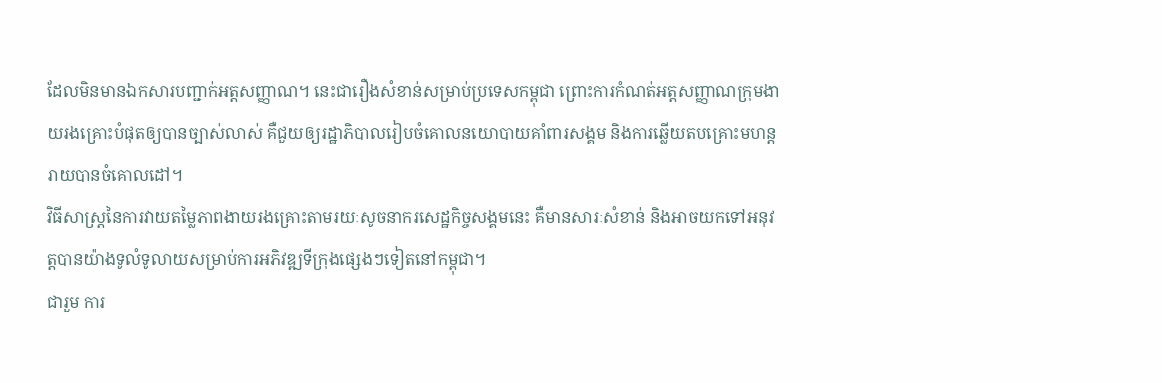ដែលមិនមានឯកសារបញ្ជាក់អត្តសញ្ញាណ។ នេះជារឿងសំខាន់សម្រាប់ប្រទេសកម្ពុជា ព្រោះការកំណត់អត្តសញ្ញាណក្រុមងាយរងគ្រោះបំផុតឲ្យបានច្បាស់លាស់ គឺជួយឲ្យរដ្ឋាភិបាលរៀបចំគោលនយោបាយគាំពារសង្គម និងការឆ្លើយតបគ្រោះមហន្តរាយបានចំគោលដៅ។
វិធីសាស្ត្រនៃការវាយតម្លៃភាពងាយរងគ្រោះតាមរយៈសូចនាករសេដ្ឋកិច្ចសង្គមនេះ គឺមានសារៈសំខាន់ និងអាចយកទៅអនុវត្តបានយ៉ាងទូលំទូលាយសម្រាប់ការអភិវឌ្ឍទីក្រុងផ្សេងៗទៀតនៅកម្ពុជា។
ជារួម ការ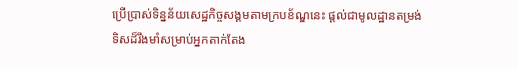ប្រើប្រាស់ទិន្នន័យសេដ្ឋកិច្ចសង្គមតាមក្របខ័ណ្ឌនេះ ផ្តល់ជាមូលដ្ឋានតម្រង់ទិសដ៏រឹងមាំសម្រាប់អ្នកតាក់តែង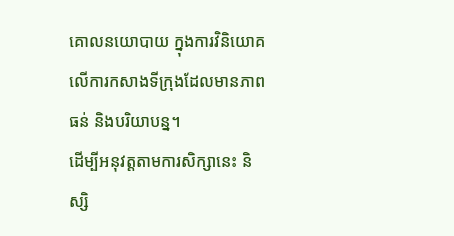គោលនយោបាយ ក្នុងការវិនិយោគលើការកសាងទីក្រុងដែលមានភាពធន់ និងបរិយាបន្ន។
ដើម្បីអនុវត្តតាមការសិក្សានេះ និស្សិ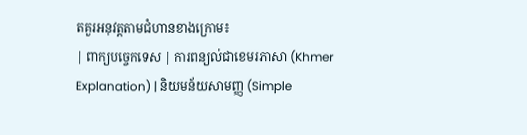តគួរអនុវត្តតាមជំហានខាងក្រោម៖
| ពាក្យបច្ចេកទេស | ការពន្យល់ជាខេមរភាសា (Khmer Explanation) | និយមន័យសាមញ្ញ (Simple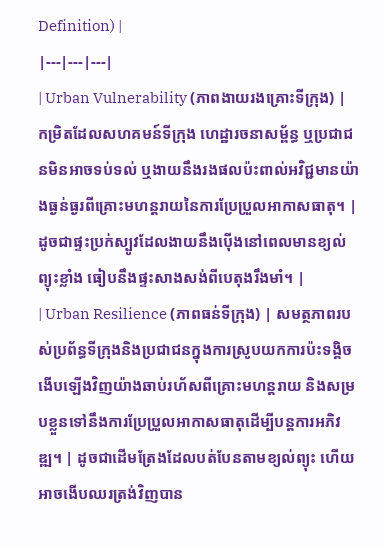Definition) |
|---|---|---|
| Urban Vulnerability (ភាពងាយរងគ្រោះទីក្រុង) | កម្រិតដែលសហគមន៍ទីក្រុង ហេដ្ឋារចនាសម្ព័ន្ធ ឬប្រជាជនមិនអាចទប់ទល់ ឬងាយនឹងរងផលប៉ះពាល់អវិជ្ជមានយ៉ាងធ្ងន់ធ្ងរពីគ្រោះមហន្តរាយនៃការប្រែប្រួលអាកាសធាតុ។ | ដូចជាផ្ទះប្រក់ស្បូវដែលងាយនឹងប៉ើងនៅពេលមានខ្យល់ព្យុះខ្លាំង ធៀបនឹងផ្ទះសាងសង់ពីបេតុងរឹងមាំ។ |
| Urban Resilience (ភាពធន់ទីក្រុង) | សមត្ថភាពរបស់ប្រព័ន្ធទីក្រុងនិងប្រជាជនក្នុងការស្រូបយកការប៉ះទង្គិច ងើបឡើងវិញយ៉ាងឆាប់រហ័សពីគ្រោះមហន្តរាយ និងសម្របខ្លួនទៅនឹងការប្រែប្រួលអាកាសធាតុដើម្បីបន្តការអភិវឌ្ឍ។ | ដូចជាដើមត្រែងដែលបត់បែនតាមខ្យល់ព្យុះ ហើយអាចងើបឈរត្រង់វិញបាន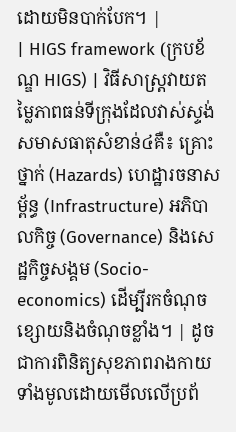ដោយមិនបាក់បែក។ |
| HIGS framework (ក្របខ័ណ្ឌ HIGS) | វិធីសាស្ត្រវាយតម្លៃភាពធន់ទីក្រុងដែលវាស់ស្ទង់សមាសធាតុសំខាន់៤គឺ៖ គ្រោះថ្នាក់ (Hazards) ហេដ្ឋារចនាសម្ព័ន្ធ (Infrastructure) អភិបាលកិច្ច (Governance) និងសេដ្ឋកិច្ចសង្គម (Socio-economics) ដើម្បីរកចំណុចខ្សោយនិងចំណុចខ្លាំង។ | ដូចជាការពិនិត្យសុខភាពរាងកាយទាំងមូលដោយមើលលើប្រព័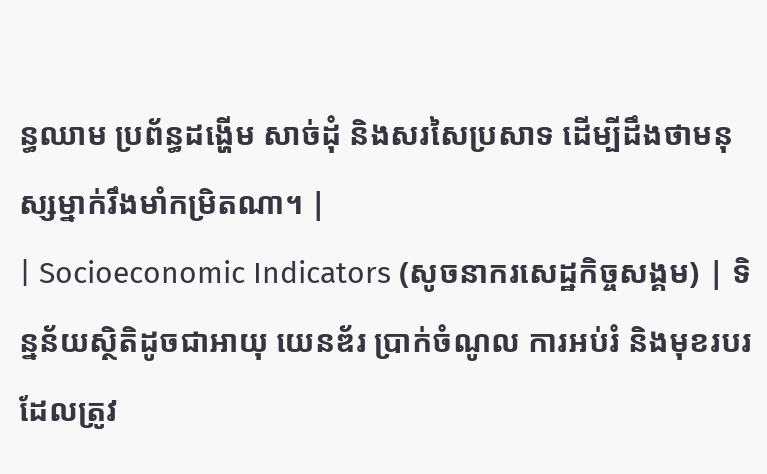ន្ធឈាម ប្រព័ន្ធដង្ហើម សាច់ដុំ និងសរសៃប្រសាទ ដើម្បីដឹងថាមនុស្សម្នាក់រឹងមាំកម្រិតណា។ |
| Socioeconomic Indicators (សូចនាករសេដ្ឋកិច្ចសង្គម) | ទិន្នន័យស្ថិតិដូចជាអាយុ យេនឌ័រ ប្រាក់ចំណូល ការអប់រំ និងមុខរបរ ដែលត្រូវ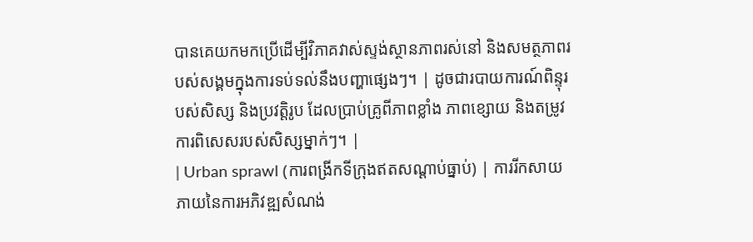បានគេយកមកប្រើដើម្បីវិភាគវាស់ស្ទង់ស្ថានភាពរស់នៅ និងសមត្ថភាពរបស់សង្គមក្នុងការទប់ទល់នឹងបញ្ហាផ្សេងៗ។ | ដូចជារបាយការណ៍ពិន្ទុរបស់សិស្ស និងប្រវត្តិរូប ដែលប្រាប់គ្រូពីភាពខ្លាំង ភាពខ្សោយ និងតម្រូវការពិសេសរបស់សិស្សម្នាក់ៗ។ |
| Urban sprawl (ការពង្រីកទីក្រុងឥតសណ្តាប់ធ្នាប់) | ការរីកសាយភាយនៃការអភិវឌ្ឍសំណង់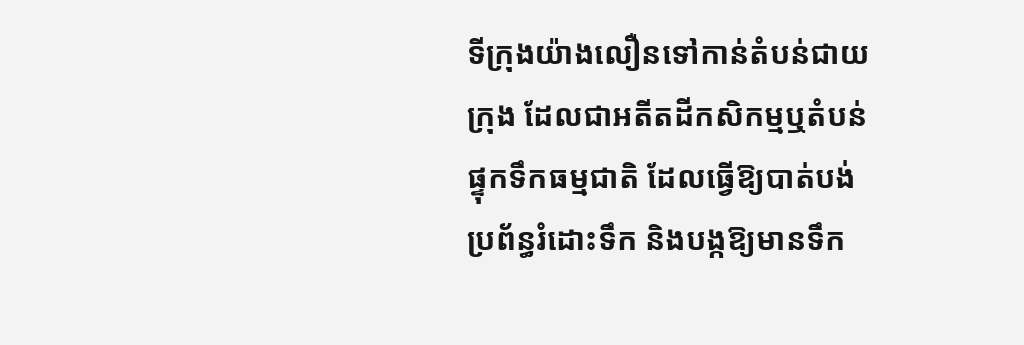ទីក្រុងយ៉ាងលឿនទៅកាន់តំបន់ជាយក្រុង ដែលជាអតីតដីកសិកម្មឬតំបន់ផ្ទុកទឹកធម្មជាតិ ដែលធ្វើឱ្យបាត់បង់ប្រព័ន្ធរំដោះទឹក និងបង្កឱ្យមានទឹក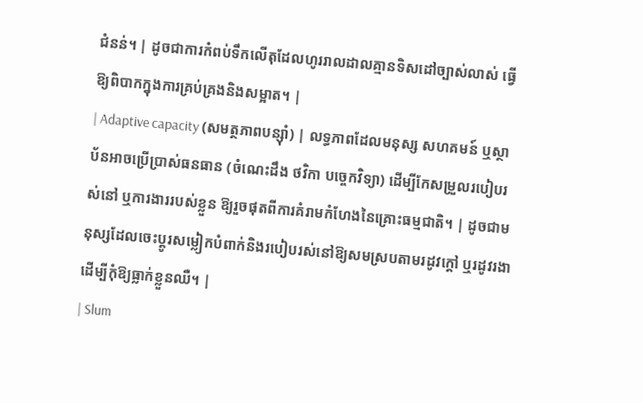ជំនន់។ | ដូចជាការកំពប់ទឹកលើតុដែលហូររាលដាលគ្មានទិសដៅច្បាស់លាស់ ធ្វើឱ្យពិបាកក្នុងការគ្រប់គ្រងនិងសម្អាត។ |
| Adaptive capacity (សមត្ថភាពបន្ស៊ាំ) | លទ្ធភាពដែលមនុស្ស សហគមន៍ ឬស្ថាប័នអាចប្រើប្រាស់ធនធាន (ចំណេះដឹង ថវិកា បច្ចេកវិទ្យា) ដើម្បីកែសម្រួលរបៀបរស់នៅ ឬការងាររបស់ខ្លួន ឱ្យរួចផុតពីការគំរាមកំហែងនៃគ្រោះធម្មជាតិ។ | ដូចជាមនុស្សដែលចេះប្តូរសម្លៀកបំពាក់និងរបៀបរស់នៅឱ្យសមស្របតាមរដូវក្តៅ ឬរដូវរងា ដើម្បីកុំឱ្យធ្លាក់ខ្លួនឈឺ។ |
| Slum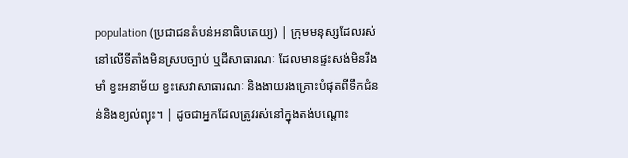population (ប្រជាជនតំបន់អនាធិបតេយ្យ) | ក្រុមមនុស្សដែលរស់នៅលើទីតាំងមិនស្របច្បាប់ ឬដីសាធារណៈ ដែលមានផ្ទះសង់មិនរឹងមាំ ខ្វះអនាម័យ ខ្វះសេវាសាធារណៈ និងងាយរងគ្រោះបំផុតពីទឹកជំនន់និងខ្យល់ព្យុះ។ | ដូចជាអ្នកដែលត្រូវរស់នៅក្នុងតង់បណ្ដោះ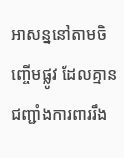អាសន្ននៅតាមចិញ្ចើមផ្លូវ ដែលគ្មានជញ្ជាំងការពាររឹង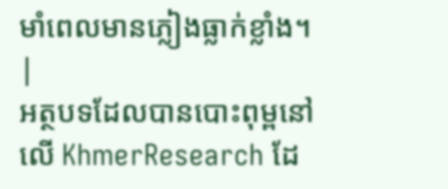មាំពេលមានភ្លៀងធ្លាក់ខ្លាំង។ |
អត្ថបទដែលបានបោះពុម្ពនៅលើ KhmerResearch ដែ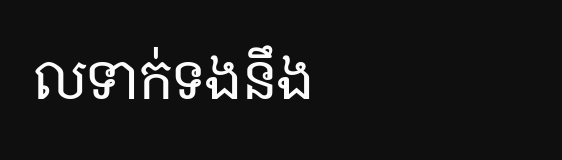លទាក់ទងនឹង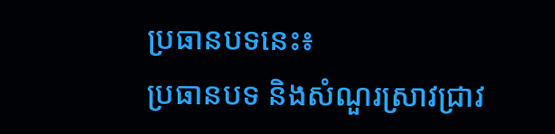ប្រធានបទនេះ៖
ប្រធានបទ និងសំណួរស្រាវជ្រាវ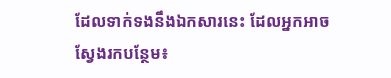ដែលទាក់ទងនឹងឯកសារនេះ ដែលអ្នកអាចស្វែងរកបន្ថែម៖